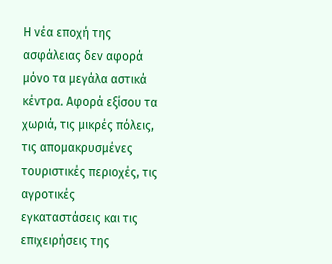Η νέα εποχή της ασφάλειας δεν αφορά μόνο τα μεγάλα αστικά κέντρα. Αφορά εξίσου τα χωριά, τις μικρές πόλεις, τις απομακρυσμένες τουριστικές περιοχές, τις αγροτικές εγκαταστάσεις και τις επιχειρήσεις της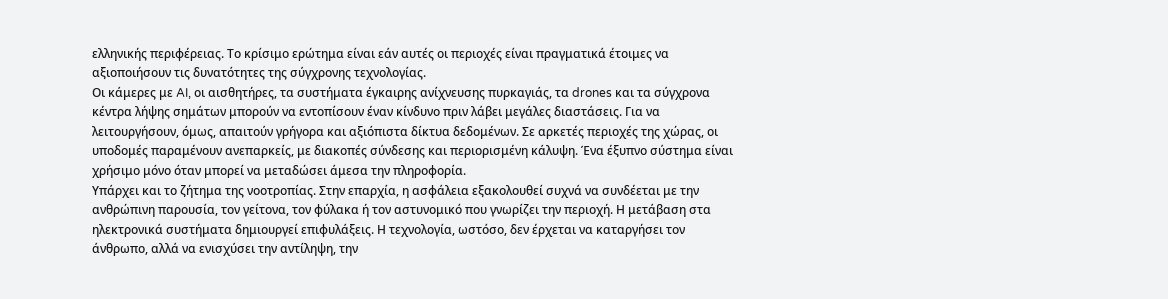ελληνικής περιφέρειας. Το κρίσιμο ερώτημα είναι εάν αυτές οι περιοχές είναι πραγματικά έτοιμες να αξιοποιήσουν τις δυνατότητες της σύγχρονης τεχνολογίας.
Οι κάμερες με AI, οι αισθητήρες, τα συστήματα έγκαιρης ανίχνευσης πυρκαγιάς, τα drones και τα σύγχρονα κέντρα λήψης σημάτων μπορούν να εντοπίσουν έναν κίνδυνο πριν λάβει μεγάλες διαστάσεις. Για να λειτουργήσουν, όμως, απαιτούν γρήγορα και αξιόπιστα δίκτυα δεδομένων. Σε αρκετές περιοχές της χώρας, οι υποδομές παραμένουν ανεπαρκείς, με διακοπές σύνδεσης και περιορισμένη κάλυψη. Ένα έξυπνο σύστημα είναι χρήσιμο μόνο όταν μπορεί να μεταδώσει άμεσα την πληροφορία.
Υπάρχει και το ζήτημα της νοοτροπίας. Στην επαρχία, η ασφάλεια εξακολουθεί συχνά να συνδέεται με την ανθρώπινη παρουσία, τον γείτονα, τον φύλακα ή τον αστυνομικό που γνωρίζει την περιοχή. Η μετάβαση στα ηλεκτρονικά συστήματα δημιουργεί επιφυλάξεις. Η τεχνολογία, ωστόσο, δεν έρχεται να καταργήσει τον άνθρωπο, αλλά να ενισχύσει την αντίληψη, την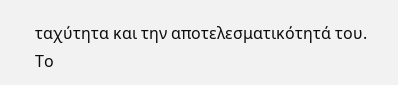ταχύτητα και την αποτελεσματικότητά του.
Το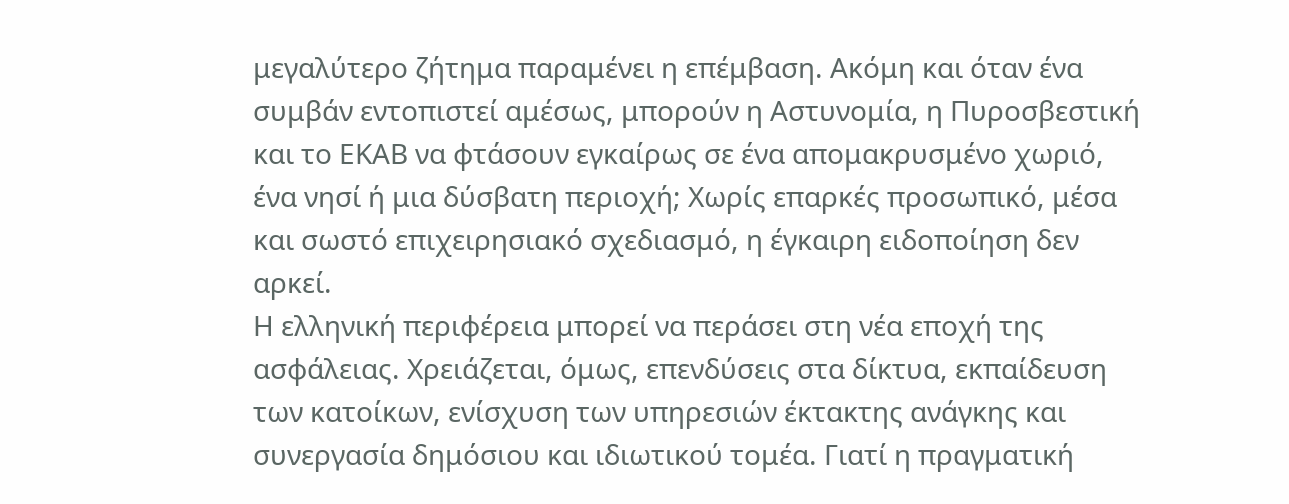μεγαλύτερο ζήτημα παραμένει η επέμβαση. Ακόμη και όταν ένα συμβάν εντοπιστεί αμέσως, μπορούν η Αστυνομία, η Πυροσβεστική και το ΕΚΑΒ να φτάσουν εγκαίρως σε ένα απομακρυσμένο χωριό, ένα νησί ή μια δύσβατη περιοχή; Χωρίς επαρκές προσωπικό, μέσα και σωστό επιχειρησιακό σχεδιασμό, η έγκαιρη ειδοποίηση δεν αρκεί.
Η ελληνική περιφέρεια μπορεί να περάσει στη νέα εποχή της ασφάλειας. Χρειάζεται, όμως, επενδύσεις στα δίκτυα, εκπαίδευση των κατοίκων, ενίσχυση των υπηρεσιών έκτακτης ανάγκης και συνεργασία δημόσιου και ιδιωτικού τομέα. Γιατί η πραγματική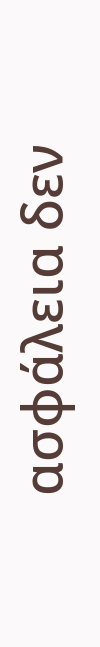ασφάλεια δεν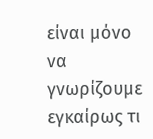είναι μόνο να γνωρίζουμε εγκαίρως τι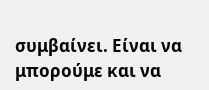συμβαίνει. Είναι να μπορούμε και να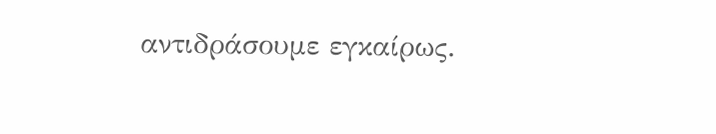αντιδράσουμε εγκαίρως.